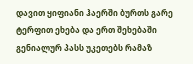დავით ყიფიანი ჰაერში ბურთს გარე ტერფით ეხება და ერთ შეხებაში გენიალურ პასს უკეთებს რამაზ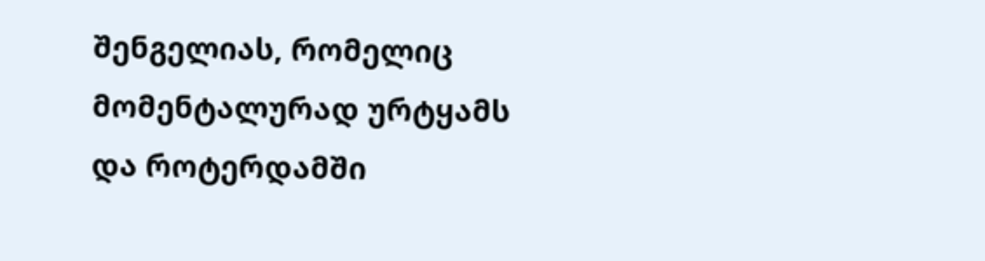შენგელიას, რომელიც მომენტალურად ურტყამს და როტერდამში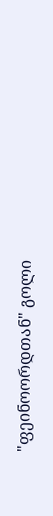"ფეინოორდთან" გოლი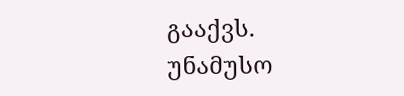გააქვს. უნამუსო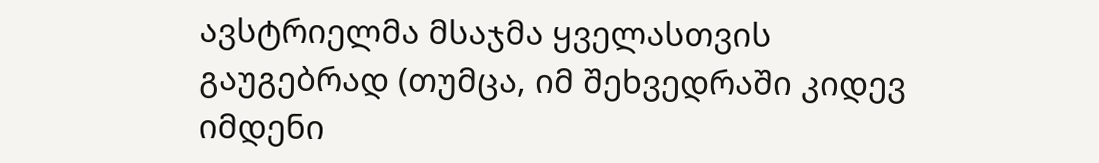ავსტრიელმა მსაჯმა ყველასთვის გაუგებრად (თუმცა, იმ შეხვედრაში კიდევ იმდენი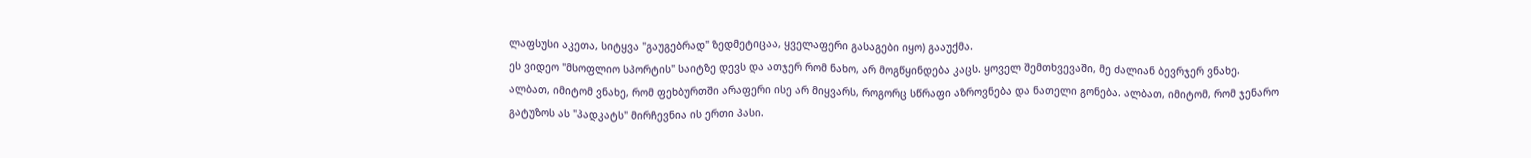ლაფსუსი აკეთა, სიტყვა "გაუგებრად" ზედმეტიცაა, ყველაფერი გასაგები იყო) გააუქმა.
ეს ვიდეო "მსოფლიო სპორტის" საიტზე დევს და ათჯერ რომ ნახო, არ მოგწყინდება კაცს. ყოველ შემთხვევაში, მე ძალიან ბევრჯერ ვნახე.
ალბათ, იმიტომ ვნახე, რომ ფეხბურთში არაფერი ისე არ მიყვარს, როგორც სწრაფი აზროვნება და ნათელი გონება. ალბათ, იმიტომ, რომ ჯენარო გატუზოს ას "პადკატს" მირჩევნია ის ერთი პასი.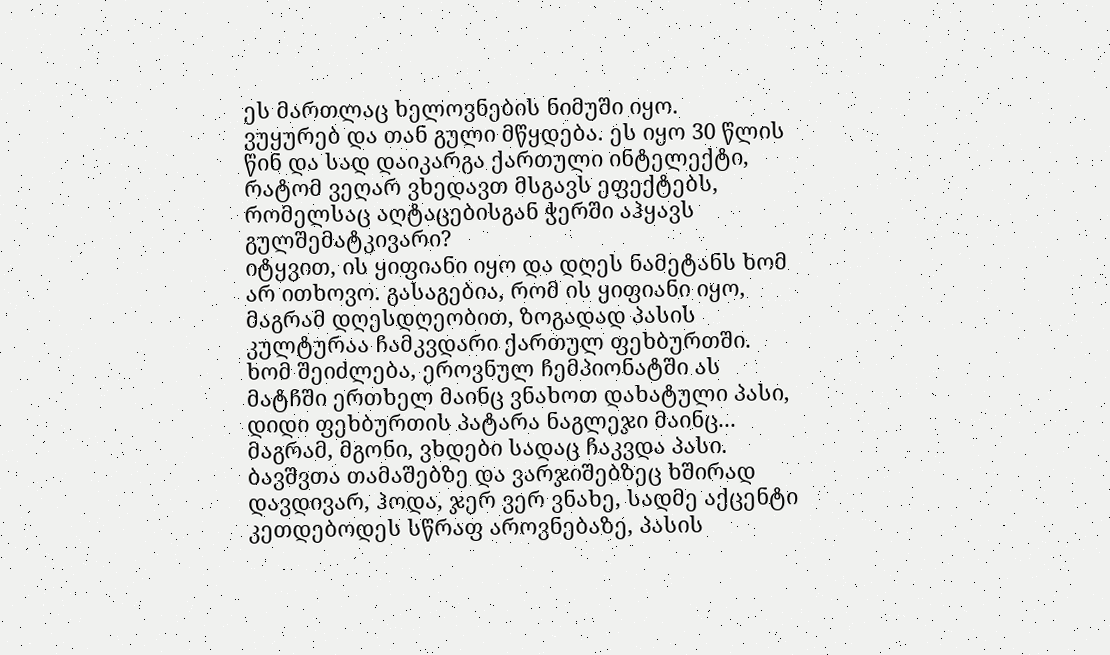ეს მართლაც ხელოვნების ნიმუში იყო.
ვუყურებ და თან გული მწყდება. ეს იყო 30 წლის წინ და სად დაიკარგა ქართული ინტელექტი, რატომ ვეღარ ვხედავთ მსგავს ეფექტებს, რომელსაც აღტაცებისგან ჭერში აჰყავს გულშემატკივარი?
იტყვით, ის ყიფიანი იყო და დღეს ნამეტანს ხომ არ ითხოვო. გასაგებია, რომ ის ყიფიანი იყო, მაგრამ დღესდღეობით, ზოგადად პასის კულტურაა ჩამკვდარი ქართულ ფეხბურთში. ხომ შეიძლება, ეროვნულ ჩემპიონატში ას მატჩში ერთხელ მაინც ვნახოთ დახატული პასი, დიდი ფეხბურთის პატარა ნაგლეჯი მაინც...
მაგრამ, მგონი, ვხდები სადაც ჩაკვდა პასი.
ბავშვთა თამაშებზე და ვარჯიშებზეც ხშირად დავდივარ, ჰოდა, ჯერ ვერ ვნახე, სადმე აქცენტი კეთდებოდეს სწრაფ აროვნებაზე, პასის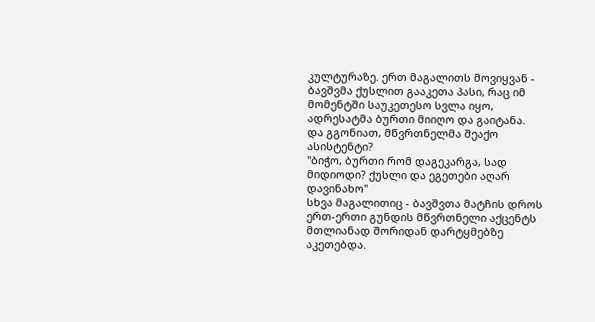კულტურაზე. ერთ მაგალითს მოვიყვან - ბავშვმა ქუსლით გააკეთა პასი, რაც იმ მომენტში საუკეთესო სვლა იყო, ადრესატმა ბურთი მიიღო და გაიტანა.
და გგონიათ, მწვრთნელმა შეაქო ასისტენტი?
"ბიჭო, ბურთი რომ დაგეკარგა, სად მიდიოდი? ქუსლი და ეგეთები აღარ დავინახო"
სხვა მაგალითიც - ბავშვთა მატჩის დროს ერთ-ერთი გუნდის მწვრთნელი აქცენტს მთლიანად შორიდან დარტყმებზე აკეთებდა.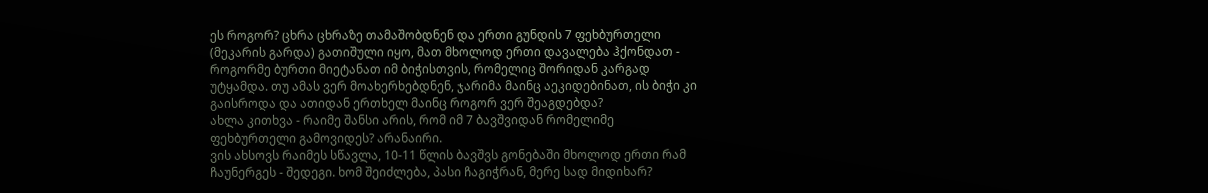ეს როგორ? ცხრა ცხრაზე თამაშობდნენ და ერთი გუნდის 7 ფეხბურთელი (მეკარის გარდა) გათიშული იყო, მათ მხოლოდ ერთი დავალება ჰქონდათ - როგორმე ბურთი მიეტანათ იმ ბიჭისთვის, რომელიც შორიდან კარგად უტყამდა. თუ ამას ვერ მოახერხებდნენ, ჯარიმა მაინც აეკიდებინათ, ის ბიჭი კი გაისროდა და ათიდან ერთხელ მაინც როგორ ვერ შეაგდებდა?
ახლა კითხვა - რაიმე შანსი არის, რომ იმ 7 ბავშვიდან რომელიმე ფეხბურთელი გამოვიდეს? არანაირი.
ვის ახსოვს რაიმეს სწავლა, 10-11 წლის ბავშვს გონებაში მხოლოდ ერთი რამ ჩაუნერგეს - შედეგი. ხომ შეიძლება, პასი ჩაგიჭრან, მერე სად მიდიხარ?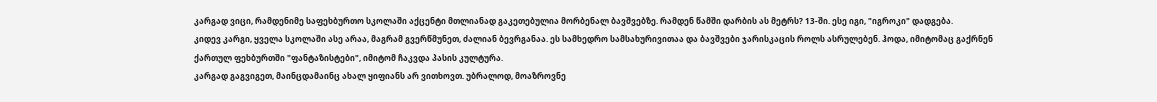კარგად ვიცი, რამდენიმე საფეხბურთო სკოლაში აქცენტი მთლიანად გაკეთებულია მორბენალ ბავშვებზე. რამდენ წამში დარბის ას მეტრს? 13-ში. ესე იგი, "იგროკი" დადგება.
კიდევ კარგი, ყველა სკოლაში ასე არაა, მაგრამ გვერწმუნეთ, ძალიან ბევრგანაა. ეს სამხედრო სამსახურივითაა და ბავშვები ჯარისკაცის როლს ასრულებენ. ჰოდა, იმიტომაც გაქრნენ ქართულ ფეხბურთში "ფანტაზისტები", იმიტომ ჩაკვდა პასის კულტურა.
კარგად გაგვიგეთ, მაინცდამაინც ახალ ყიფიანს არ ვითხოვთ. უბრალოდ, მოაზროვნე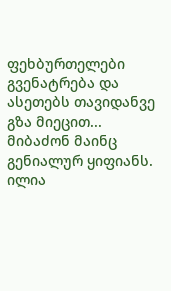ფეხბურთელები გვენატრება და ასეთებს თავიდანვე გზა მიეცით... მიბაძონ მაინც გენიალურ ყიფიანს.
ილია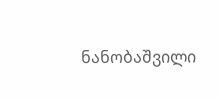ნანობაშვილი